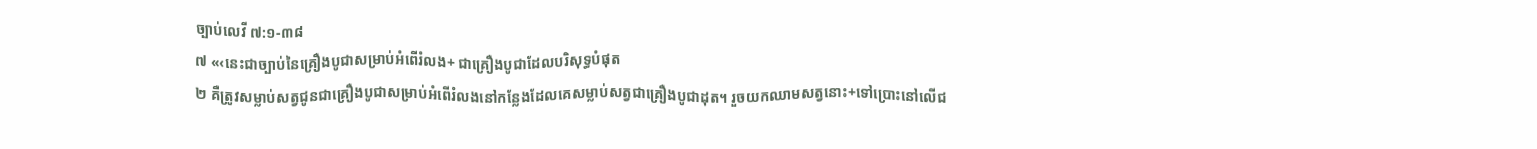ច្បាប់លេវី ៧:១-៣៨
៧ «‹នេះជាច្បាប់នៃគ្រឿងបូជាសម្រាប់អំពើរំលង+ ជាគ្រឿងបូជាដែលបរិសុទ្ធបំផុត
២ គឺត្រូវសម្លាប់សត្វជូនជាគ្រឿងបូជាសម្រាប់អំពើរំលងនៅកន្លែងដែលគេសម្លាប់សត្វជាគ្រឿងបូជាដុត។ រួចយកឈាមសត្វនោះ+ទៅប្រោះនៅលើជ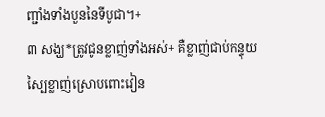ញ្ជាំងទាំងបួននៃទីបូជា។+
៣ សង្ឃ*ត្រូវជូនខ្លាញ់ទាំងអស់+ គឺខ្លាញ់ជាប់កន្ទុយ ស្បៃខ្លាញ់ស្រោបពោះវៀន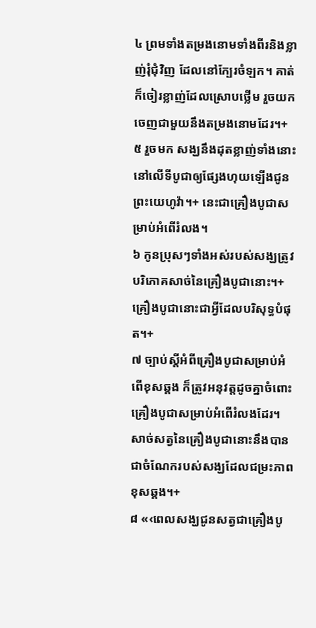៤ ព្រមទាំងតម្រងនោមទាំងពីរនិងខ្លាញ់រុំជុំវិញ ដែលនៅក្បែរចំឡក។ គាត់ក៏ចៀរខ្លាញ់ដែលស្រោបថ្លើម រួចយកចេញជាមួយនឹងតម្រងនោមដែរ។+
៥ រួចមក សង្ឃនឹងដុតខ្លាញ់ទាំងនោះនៅលើទីបូជាឲ្យផ្សែងហុយឡើងជូនព្រះយេហូវ៉ា។+ នេះជាគ្រឿងបូជាសម្រាប់អំពើរំលង។
៦ កូនប្រុសៗទាំងអស់របស់សង្ឃត្រូវបរិភោគសាច់នៃគ្រឿងបូជានោះ។+ គ្រឿងបូជានោះជាអ្វីដែលបរិសុទ្ធបំផុត។+
៧ ច្បាប់ស្ដីអំពីគ្រឿងបូជាសម្រាប់អំពើខុសឆ្គង ក៏ត្រូវអនុវត្តដូចគ្នាចំពោះគ្រឿងបូជាសម្រាប់អំពើរំលងដែរ។ សាច់សត្វនៃគ្រឿងបូជានោះនឹងបានជាចំណែករបស់សង្ឃដែលជម្រះភាពខុសឆ្គង។+
៨ «‹ពេលសង្ឃជូនសត្វជាគ្រឿងបូ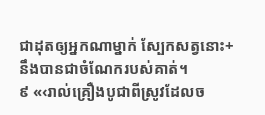ជាដុតឲ្យអ្នកណាម្នាក់ ស្បែកសត្វនោះ+នឹងបានជាចំណែករបស់គាត់។
៩ «‹រាល់គ្រឿងបូជាពីស្រូវដែលច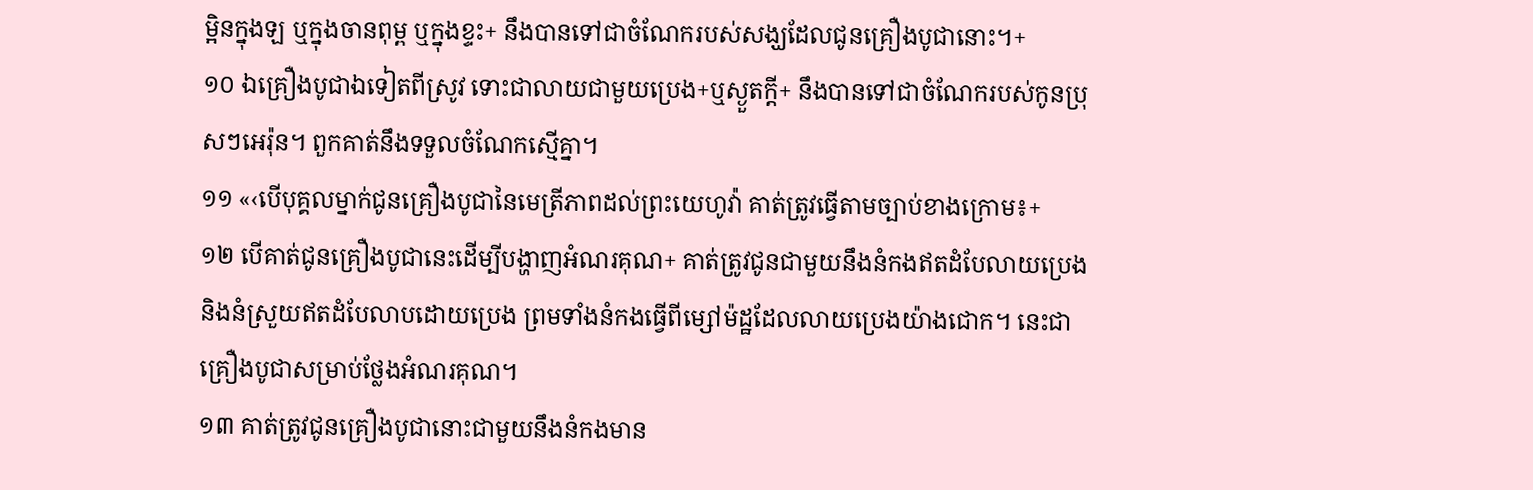ម្អិនក្នុងឡ ឬក្នុងចានពុម្ព ឬក្នុងខ្ទះ+ នឹងបានទៅជាចំណែករបស់សង្ឃដែលជូនគ្រឿងបូជានោះ។+
១០ ឯគ្រឿងបូជាឯទៀតពីស្រូវ ទោះជាលាយជាមួយប្រេង+ឬស្ងួតក្ដី+ នឹងបានទៅជាចំណែករបស់កូនប្រុសៗអេរ៉ុន។ ពួកគាត់នឹងទទួលចំណែកស្មើគ្នា។
១១ «‹បើបុគ្គលម្នាក់ជូនគ្រឿងបូជានៃមេត្រីភាពដល់ព្រះយេហូវ៉ា គាត់ត្រូវធ្វើតាមច្បាប់ខាងក្រោម៖+
១២ បើគាត់ជូនគ្រឿងបូជានេះដើម្បីបង្ហាញអំណរគុណ+ គាត់ត្រូវជូនជាមួយនឹងនំកងឥតដំបែលាយប្រេង និងនំស្រួយឥតដំបែលាបដោយប្រេង ព្រមទាំងនំកងធ្វើពីម្សៅម៉ដ្ឋដែលលាយប្រេងយ៉ាងជោក។ នេះជាគ្រឿងបូជាសម្រាប់ថ្លែងអំណរគុណ។
១៣ គាត់ត្រូវជូនគ្រឿងបូជានោះជាមួយនឹងនំកងមាន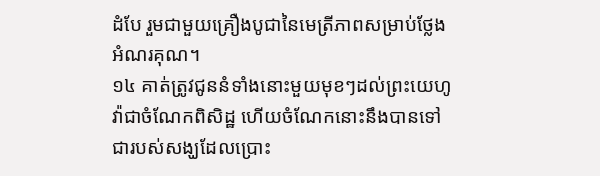ដំបែ រួមជាមួយគ្រឿងបូជានៃមេត្រីភាពសម្រាប់ថ្លែងអំណរគុណ។
១៤ គាត់ត្រូវជូននំទាំងនោះមួយមុខៗដល់ព្រះយេហូវ៉ាជាចំណែកពិសិដ្ឋ ហើយចំណែកនោះនឹងបានទៅជារបស់សង្ឃដែលប្រោះ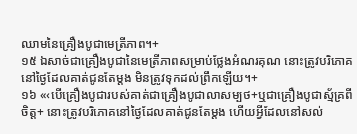ឈាមនៃគ្រឿងបូជាមេត្រីភាព។+
១៥ ឯសាច់ជាគ្រឿងបូជានៃមេត្រីភាពសម្រាប់ថ្លែងអំណរគុណ នោះត្រូវបរិភោគនៅថ្ងៃដែលគាត់ជូនតែម្ដង មិនត្រូវទុកដល់ព្រឹកឡើយ។+
១៦ «‹បើគ្រឿងបូជារបស់គាត់ជាគ្រឿងបូជាលាសម្បថ+ឬជាគ្រឿងបូជាស្ម័គ្រពីចិត្ត+ នោះត្រូវបរិភោគនៅថ្ងៃដែលគាត់ជូនតែម្ដង ហើយអ្វីដែលនៅសល់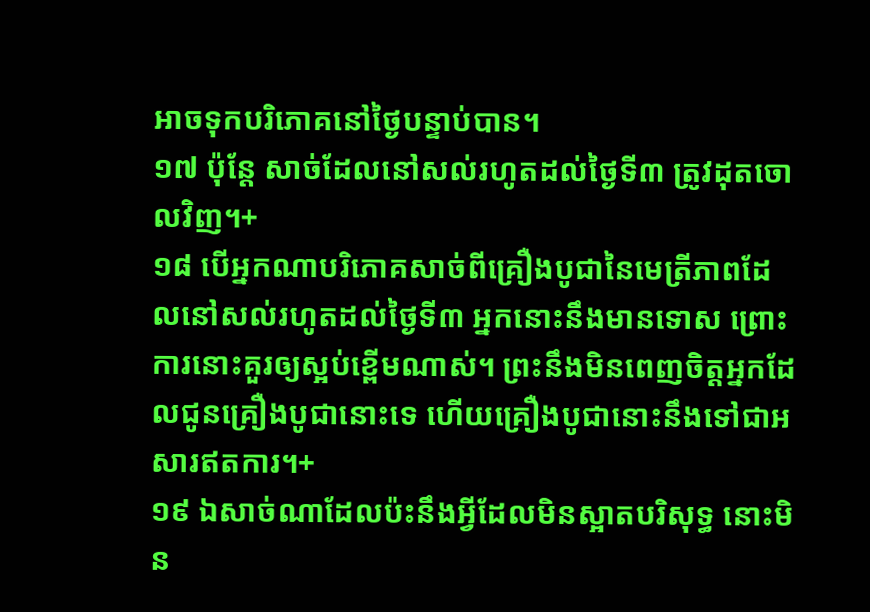អាចទុកបរិភោគនៅថ្ងៃបន្ទាប់បាន។
១៧ ប៉ុន្តែ សាច់ដែលនៅសល់រហូតដល់ថ្ងៃទី៣ ត្រូវដុតចោលវិញ។+
១៨ បើអ្នកណាបរិភោគសាច់ពីគ្រឿងបូជានៃមេត្រីភាពដែលនៅសល់រហូតដល់ថ្ងៃទី៣ អ្នកនោះនឹងមានទោស ព្រោះការនោះគួរឲ្យស្អប់ខ្ពើមណាស់។ ព្រះនឹងមិនពេញចិត្តអ្នកដែលជូនគ្រឿងបូជានោះទេ ហើយគ្រឿងបូជានោះនឹងទៅជាអសារឥតការ។+
១៩ ឯសាច់ណាដែលប៉ះនឹងអ្វីដែលមិនស្អាតបរិសុទ្ធ នោះមិន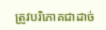ត្រូវបរិភោគជាដាច់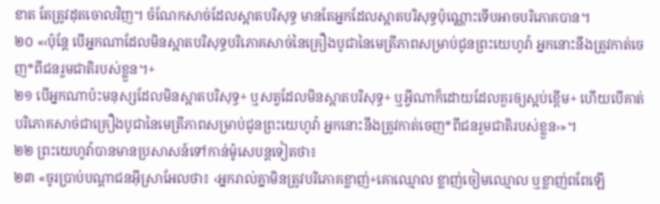ខាត តែត្រូវដុតចោលវិញ។ ចំណែកសាច់ដែលស្អាតបរិសុទ្ធ មានតែអ្នកដែលស្អាតបរិសុទ្ធប៉ុណ្ណោះទើបអាចបរិភោគបាន។
២០ «‹ប៉ុន្តែ បើអ្នកណាដែលមិនស្អាតបរិសុទ្ធបរិភោគសាច់នៃគ្រឿងបូជានៃមេត្រីភាពសម្រាប់ជូនព្រះយេហូវ៉ា អ្នកនោះនឹងត្រូវកាត់ចេញ*ពីជនរួមជាតិរបស់ខ្លួន។+
២១ បើអ្នកណាប៉ះមនុស្សដែលមិនស្អាតបរិសុទ្ធ+ ឬសត្វដែលមិនស្អាតបរិសុទ្ធ+ ឬអ្វីណាក៏ដោយដែលគួរឲ្យស្អប់ខ្ពើម+ ហើយបើគាត់បរិភោគសាច់ជាគ្រឿងបូជានៃមេត្រីភាពសម្រាប់ជូនព្រះយេហូវ៉ា អ្នកនោះនឹងត្រូវកាត់ចេញ*ពីជនរួមជាតិរបស់ខ្លួន›»។
២២ ព្រះយេហូវ៉ាបានមានប្រសាសន៍ទៅកាន់ម៉ូសេបន្តទៀតថា៖
២៣ «ចូរប្រាប់បណ្ដាជនអ៊ីស្រាអែលថា៖ ‹អ្នករាល់គ្នាមិនត្រូវបរិភោគខ្លាញ់+គោឈ្មោល ខ្លាញ់ចៀមឈ្មោល ឬខ្លាញ់ពពែឡើ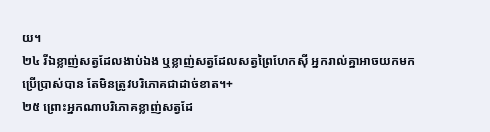យ។
២៤ រីឯខ្លាញ់សត្វដែលងាប់ឯង ឬខ្លាញ់សត្វដែលសត្វព្រៃហែកស៊ី អ្នករាល់គ្នាអាចយកមកប្រើប្រាស់បាន តែមិនត្រូវបរិភោគជាដាច់ខាត។+
២៥ ព្រោះអ្នកណាបរិភោគខ្លាញ់សត្វដែ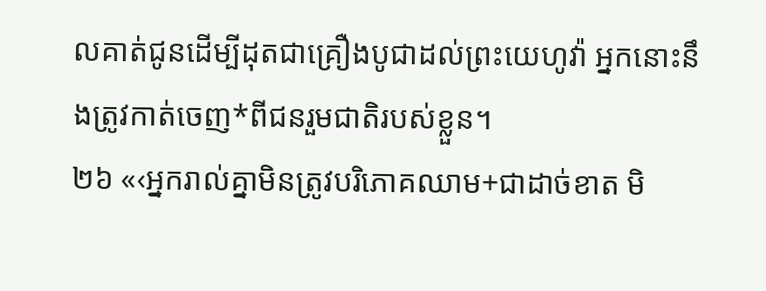លគាត់ជូនដើម្បីដុតជាគ្រឿងបូជាដល់ព្រះយេហូវ៉ា អ្នកនោះនឹងត្រូវកាត់ចេញ*ពីជនរួមជាតិរបស់ខ្លួន។
២៦ «‹អ្នករាល់គ្នាមិនត្រូវបរិភោគឈាម+ជាដាច់ខាត មិ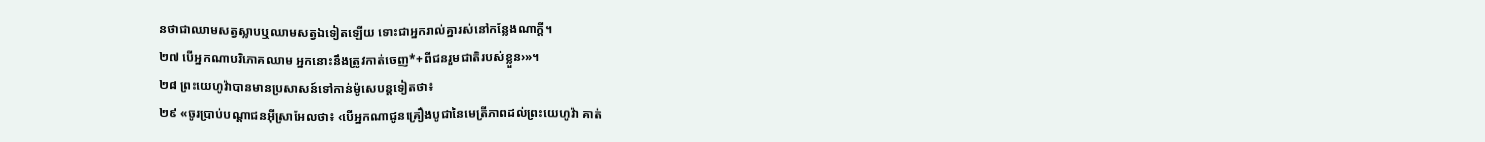នថាជាឈាមសត្វស្លាបឬឈាមសត្វឯទៀតឡើយ ទោះជាអ្នករាល់គ្នារស់នៅកន្លែងណាក្ដី។
២៧ បើអ្នកណាបរិភោគឈាម អ្នកនោះនឹងត្រូវកាត់ចេញ*+ពីជនរួមជាតិរបស់ខ្លួន›»។
២៨ ព្រះយេហូវ៉ាបានមានប្រសាសន៍ទៅកាន់ម៉ូសេបន្តទៀតថា៖
២៩ «ចូរប្រាប់បណ្ដាជនអ៊ីស្រាអែលថា៖ ‹បើអ្នកណាជូនគ្រឿងបូជានៃមេត្រីភាពដល់ព្រះយេហូវ៉ា គាត់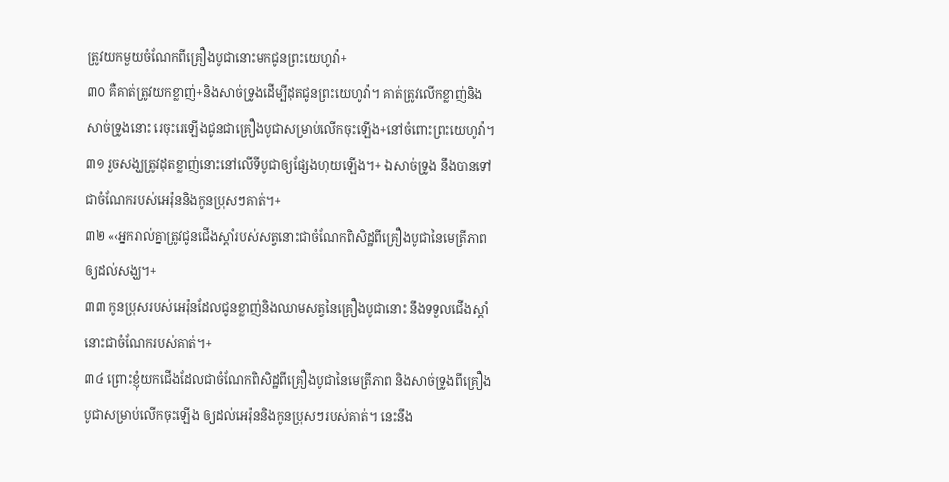ត្រូវយកមួយចំណែកពីគ្រឿងបូជានោះមកជូនព្រះយេហូវ៉ា+
៣០ គឺគាត់ត្រូវយកខ្លាញ់+និងសាច់ទ្រូងដើម្បីដុតជូនព្រះយេហូវ៉ា។ គាត់ត្រូវលើកខ្លាញ់និងសាច់ទ្រូងនោះ រេចុះរេឡើងជូនជាគ្រឿងបូជាសម្រាប់លើកចុះឡើង+នៅចំពោះព្រះយេហូវ៉ា។
៣១ រួចសង្ឃត្រូវដុតខ្លាញ់នោះនៅលើទីបូជាឲ្យផ្សែងហុយឡើង។+ ឯសាច់ទ្រូង នឹងបានទៅជាចំណែករបស់អេរ៉ុននិងកូនប្រុសៗគាត់។+
៣២ «‹អ្នករាល់គ្នាត្រូវជូនជើងស្ដាំរបស់សត្វនោះជាចំណែកពិសិដ្ឋពីគ្រឿងបូជានៃមេត្រីភាព ឲ្យដល់សង្ឃ។+
៣៣ កូនប្រុសរបស់អេរ៉ុនដែលជូនខ្លាញ់និងឈាមសត្វនៃគ្រឿងបូជានោះ នឹងទទួលជើងស្ដាំនោះជាចំណែករបស់គាត់។+
៣៤ ព្រោះខ្ញុំយកជើងដែលជាចំណែកពិសិដ្ឋពីគ្រឿងបូជានៃមេត្រីភាព និងសាច់ទ្រូងពីគ្រឿងបូជាសម្រាប់លើកចុះឡើង ឲ្យដល់អេរ៉ុននិងកូនប្រុសៗរបស់គាត់។ នេះនឹង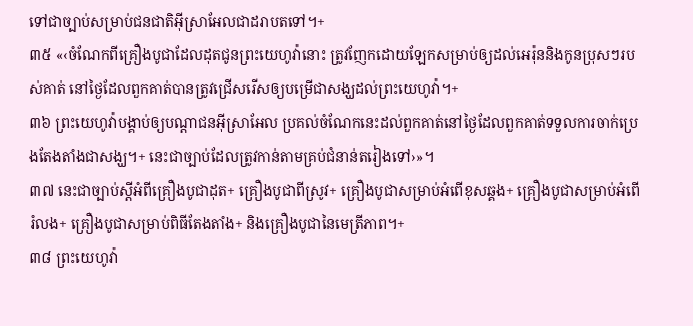ទៅជាច្បាប់សម្រាប់ជនជាតិអ៊ីស្រាអែលជាដរាបតទៅ។+
៣៥ «‹ចំណែកពីគ្រឿងបូជាដែលដុតជូនព្រះយេហូវ៉ានោះ ត្រូវញែកដោយឡែកសម្រាប់ឲ្យដល់អេរ៉ុននិងកូនប្រុសៗរបស់គាត់ នៅថ្ងៃដែលពួកគាត់បានត្រូវជ្រើសរើសឲ្យបម្រើជាសង្ឃដល់ព្រះយេហូវ៉ា។+
៣៦ ព្រះយេហូវ៉ាបង្គាប់ឲ្យបណ្ដាជនអ៊ីស្រាអែល ប្រគល់ចំណែកនេះដល់ពួកគាត់នៅថ្ងៃដែលពួកគាត់ទទួលការចាក់ប្រេងតែងតាំងជាសង្ឃ។+ នេះជាច្បាប់ដែលត្រូវកាន់តាមគ្រប់ជំនាន់តរៀងទៅ›»។
៣៧ នេះជាច្បាប់ស្ដីអំពីគ្រឿងបូជាដុត+ គ្រឿងបូជាពីស្រូវ+ គ្រឿងបូជាសម្រាប់អំពើខុសឆ្គង+ គ្រឿងបូជាសម្រាប់អំពើរំលង+ គ្រឿងបូជាសម្រាប់ពិធីតែងតាំង+ និងគ្រឿងបូជានៃមេត្រីភាព។+
៣៨ ព្រះយេហូវ៉ា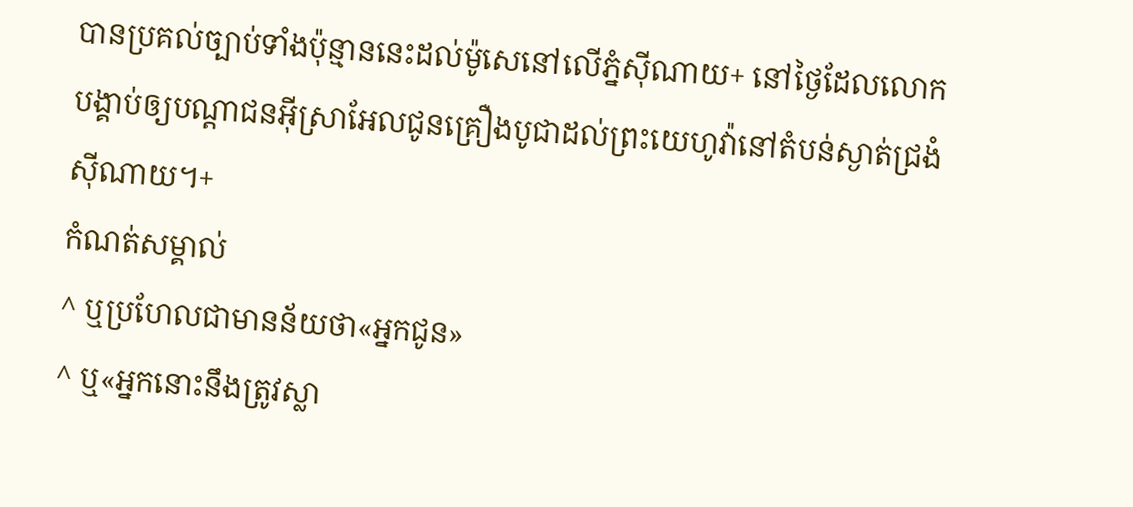បានប្រគល់ច្បាប់ទាំងប៉ុន្មាននេះដល់ម៉ូសេនៅលើភ្នំស៊ីណាយ+ នៅថ្ងៃដែលលោកបង្គាប់ឲ្យបណ្ដាជនអ៊ីស្រាអែលជូនគ្រឿងបូជាដល់ព្រះយេហូវ៉ានៅតំបន់ស្ងាត់ជ្រងំស៊ីណាយ។+
កំណត់សម្គាល់
^ ឬប្រហែលជាមានន័យថា«អ្នកជូន»
^ ឬ«អ្នកនោះនឹងត្រូវស្លា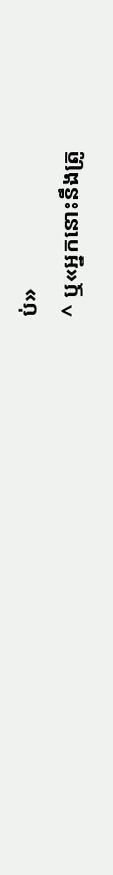ប់»
^ ឬ«អ្នកនោះនឹងត្រូ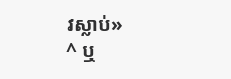វស្លាប់»
^ ឬ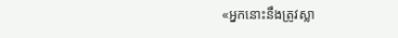«អ្នកនោះនឹងត្រូវស្លា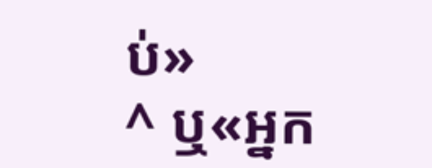ប់»
^ ឬ«អ្នក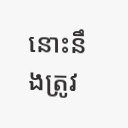នោះនឹងត្រូវ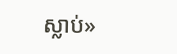ស្លាប់»